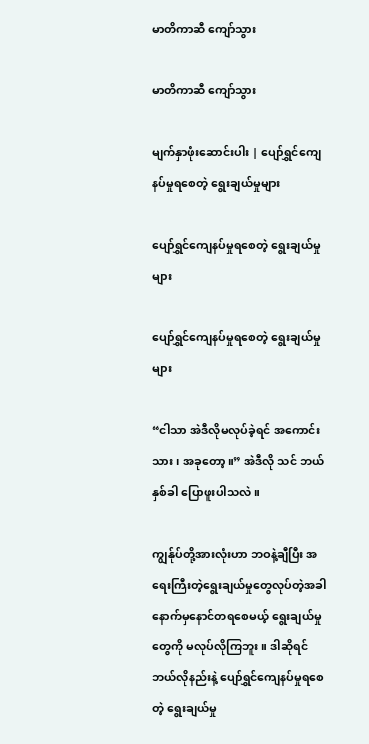မာတိကာဆီ ကျော်သွား

မာတိကာဆီ ကျော်သွား

မျက်နှာဖုံးဆောင်းပါး | ပျော်ရွှင်ကျေနပ်မှုရစေတဲ့ ရွေးချယ်မှုများ

ပျော်ရွှင်ကျေနပ်မှုရစေတဲ့ ရွေးချယ်မှုများ

ပျော်ရွှင်ကျေနပ်မှုရစေတဲ့ ရွေးချယ်မှုများ

“ငါသာ အဲဒီလိုမလုပ်ခဲ့ရင် အကောင်းသား၊ အခုတော့။” အဲဒီလို သင် ဘယ်နှစ်ခါ ပြောဖူးပါသလဲ။

ကျွန်ုပ်တို့အားလုံးဟာ ဘဝနဲ့ချီပြီး အရေးကြီးတဲ့ရွေးချယ်မှုတွေလုပ်တဲ့အခါ နောက်မှနောင်တရစေမယ့် ရွေးချယ်မှုတွေကို မလုပ်လိုကြဘူး။ ဒါဆိုရင် ဘယ်လိုနည်းနဲ့ ပျော်ရွှင်ကျေနပ်မှုရစေတဲ့ ရွေးချယ်မှု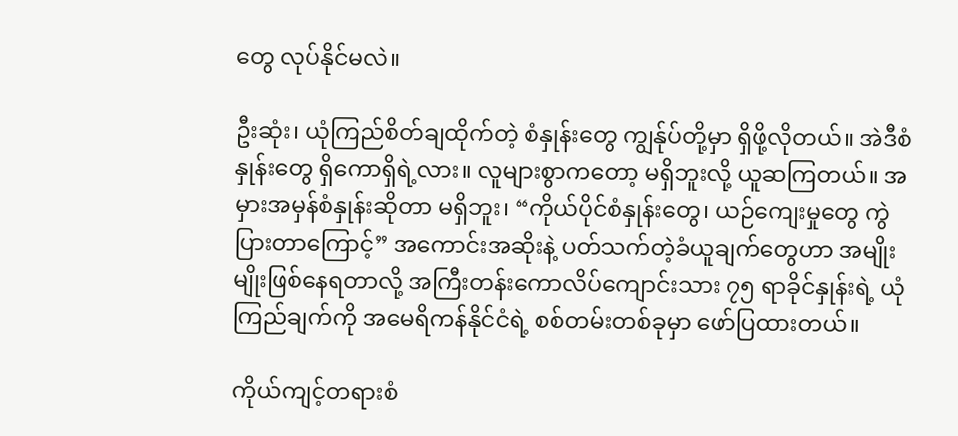တွေ လုပ်နိုင်မလဲ။

ဦးဆုံး၊ ယုံကြည်စိတ်ချထိုက်တဲ့ စံနှုန်းတွေ ကျွန်ုပ်တို့မှာ ရှိဖို့လိုတယ်။ အဲဒီစံနှုန်းတွေ ရှိကောရှိရဲ့လား။ လူများစွာကတော့ မရှိဘူးလို့ ယူဆကြတယ်။ အမှားအမှန်စံနှုန်းဆိုတာ မရှိဘူး၊ “ကိုယ်ပိုင်စံနှုန်းတွေ၊ ယဉ်ကျေးမှုတွေ ကွဲပြားတာကြောင့်” အကောင်းအဆိုးနဲ့ ပတ်သက်တဲ့ခံယူချက်တွေဟာ အမျိုးမျိုးဖြစ်နေရတာလို့ အကြီးတန်းကောလိပ်ကျောင်းသား ၇၅ ရာခိုင်နှုန်းရဲ့ ယုံကြည်ချက်ကို အမေရိကန်နိုင်ငံရဲ့ စစ်တမ်းတစ်ခုမှာ ဖော်ပြထားတယ်။

ကိုယ်ကျင့်တရားစံ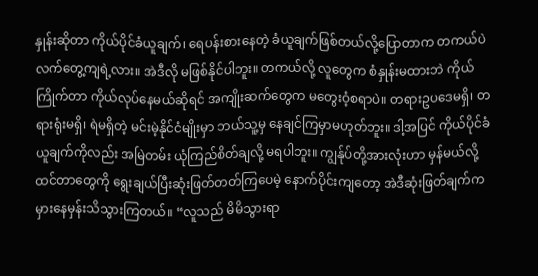နှုန်းဆိုတာ ကိုယ်ပိုင်ခံယူချက်၊ ရေပန်းစားနေတဲ့ ခံယူချက်ဖြစ်တယ်လို့ပြောတာက တကယ်ပဲ လက်တွေ့ကျရဲ့လား။ အဲဒီလို မဖြစ်နိုင်ပါဘူး။ တကယ်လို့ လူတွေက စံနှုန်းမထားဘဲ ကိုယ်ကြိုက်တာ ကိုယ်လုပ်နေမယ်ဆိုရင် အကျိုးဆက်တွေက မတွေးဝံ့စရာပဲ။ တရားဥပဒေမရှိ၊ တရားရုံးမရှိ၊ ရဲမရှိတဲ့ မင်းမဲ့နိုင်ငံမျိုးမှာ ဘယ်သူ့မှ နေချင်ကြမှာမဟုတ်ဘူး။ ဒါ့အပြင် ကိုယ်ပိုင်ခံယူချက်ကိုလည်း အမြဲတမ်း ယုံကြည်စိတ်ချလို့ မရပါဘူး။ ကျွန်ုပ်တို့အားလုံးဟာ မှန်မယ်လို့ထင်တာတွေကို ရွေးချယ်ပြီးဆုံးဖြတ်တတ်ကြပေမဲ့ နောက်ပိုင်းကျတော့ အဲဒီဆုံးဖြတ်ချက်က မှားနေမှန်းသိသွားကြတယ်။ “လူသည် မိမိသွားရာ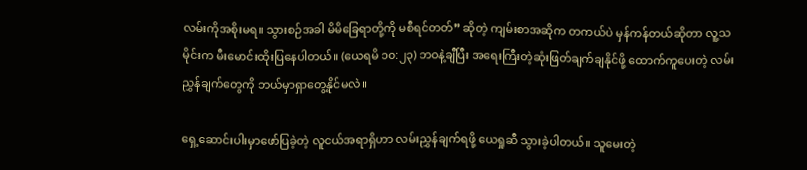လမ်းကိုအစိုးမရ။ သွားစဉ်အခါ မိမိခြေရာတို့ကို မစီရင်တတ်” ဆိုတဲ့ ကျမ်းစာအဆိုက တကယ်ပဲ မှန်ကန်တယ်ဆိုတာ လူ့သမိုင်းက မီးမောင်းထိုးပြနေပါတယ်။ (ယေရမိ ၁၀:၂၃) ဘဝနဲ့ချီပြီး အရေးကြီးတဲ့ဆုံးဖြတ်ချက်ချနိုင်ဖို့ ထောက်ကူပေးတဲ့ လမ်းညွှန်ချက်တွေကို ဘယ်မှာရှာတွေ့နိုင်မလဲ။

ရှေ့ဆောင်းပါးမှာဖော်ပြခဲ့တဲ့ လူငယ်အရာရှိဟာ လမ်းညွှန်ချက်ရဖို့ ယေရှုဆီ သွားခဲ့ပါတယ်။ သူမေးတဲ့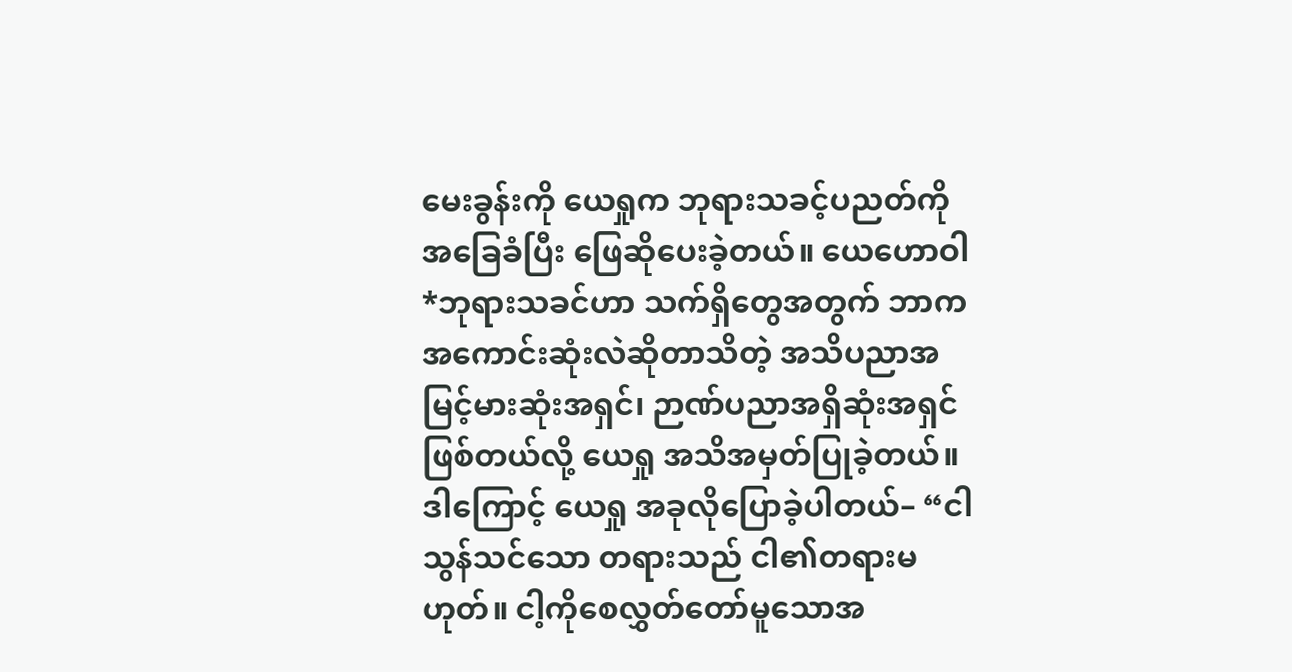မေးခွန်းကို ယေရှုက ဘုရားသခင့်ပညတ်ကို အခြေခံပြီး ဖြေဆိုပေးခဲ့တယ်။ ယေဟောဝါ *ဘုရားသခင်ဟာ သက်ရှိတွေအတွက် ဘာက အကောင်းဆုံးလဲဆိုတာသိတဲ့ အသိပညာအမြင့်မားဆုံးအရှင်၊ ဉာဏ်ပညာအရှိဆုံးအရှင် ဖြစ်တယ်လို့ ယေရှု အသိအမှတ်ပြုခဲ့တယ်။ ဒါကြောင့် ယေရှု အခုလိုပြောခဲ့ပါတယ်– “ငါသွန်သင်သော တရားသည် ငါ၏တရားမဟုတ်။ ငါ့ကိုစေလွှတ်တော်မူသောအ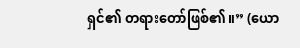ရှင်၏ တရားတော်ဖြစ်၏။” (ယော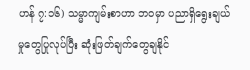ဟန် ၇:၁၆) သမ္မာကျမ်းစာဟာ ဘဝမှာ ပညာရှိရွေးချယ်မှုတွေပြုလုပ်ပြီး ဆုံးဖြတ်ချက်တွေချနိုင်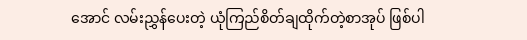အောင် လမ်းညွှန်ပေးတဲ့ ယုံကြည်စိတ်ချထိုက်တဲ့စာအုပ် ဖြစ်ပါ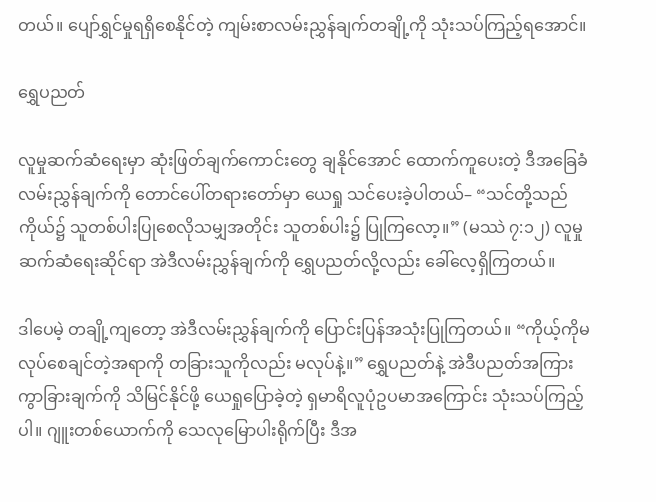တယ်။ ပျော်ရွှင်မှုရရှိစေနိုင်တဲ့ ကျမ်းစာလမ်းညွှန်ချက်တချို့ကို သုံးသပ်ကြည့်ရအောင်။

ရွှေပညတ်

လူမှုဆက်ဆံရေးမှာ ဆုံးဖြတ်ချက်ကောင်းတွေ ချနိုင်အောင် ထောက်ကူပေးတဲ့ ဒီအခြေခံလမ်းညွှန်ချက်ကို တောင်ပေါ်တရားတော်မှာ ယေရှု သင်ပေးခဲ့ပါတယ်– “သင်တို့သည် ကိုယ်၌ သူတစ်ပါးပြုစေလိုသမျှအတိုင်း သူတစ်ပါး၌ ပြုကြလော့။” (မဿဲ ၇:၁၂) လူမှုဆက်ဆံရေးဆိုင်ရာ အဲဒီလမ်းညွှန်ချက်ကို ရွှေပညတ်လို့လည်း ခေါ်လေ့ရှိကြတယ်။

ဒါပေမဲ့ တချို့ကျတော့ အဲဒီလမ်းညွှန်ချက်ကို ပြောင်းပြန်အသုံးပြုကြတယ်။ “ကိုယ့်ကိုမလုပ်စေချင်တဲ့အရာကို တခြားသူကိုလည်း မလုပ်နဲ့။” ရွှေပညတ်နဲ့ အဲဒီပညတ်အကြား ကွာခြားချက်ကို သိမြင်နိုင်ဖို့ ယေရှုပြောခဲ့တဲ့ ရှမာရိလူပုံဥပမာအကြောင်း သုံးသပ်ကြည့်ပါ။ ဂျူးတစ်ယောက်ကို သေလုမြောပါးရိုက်ပြီး ဒီအ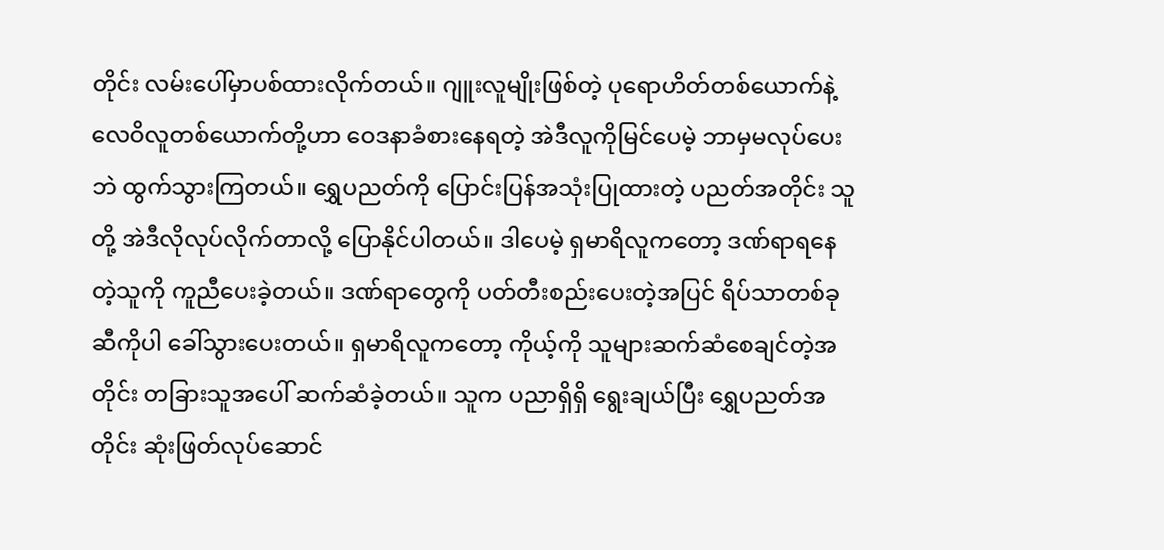တိုင်း လမ်းပေါ်မှာပစ်ထားလိုက်တယ်။ ဂျူးလူမျိုးဖြစ်တဲ့ ပုရောဟိတ်တစ်ယောက်နဲ့ လေဝိလူတစ်ယောက်တို့ဟာ ဝေဒနာခံစားနေရတဲ့ အဲဒီလူကိုမြင်ပေမဲ့ ဘာမှမလုပ်ပေးဘဲ ထွက်သွားကြတယ်။ ရွှေပညတ်ကို ပြောင်းပြန်အသုံးပြုထားတဲ့ ပညတ်အတိုင်း သူတို့ အဲဒီလိုလုပ်လိုက်တာလို့ ပြောနိုင်ပါတယ်။ ဒါပေမဲ့ ရှမာရိလူကတော့ ဒဏ်ရာရနေတဲ့သူကို ကူညီပေးခဲ့တယ်။ ဒဏ်ရာတွေကို ပတ်တီးစည်းပေးတဲ့အပြင် ရိပ်သာတစ်ခုဆီကိုပါ ခေါ်သွားပေးတယ်။ ရှမာရိလူကတော့ ကိုယ့်ကို သူများဆက်ဆံစေချင်တဲ့အတိုင်း တခြားသူအပေါ် ဆက်ဆံခဲ့တယ်။ သူက ပညာရှိရှိ ရွေးချယ်ပြီး ရွှေပညတ်အတိုင်း ဆုံးဖြတ်လုပ်ဆောင်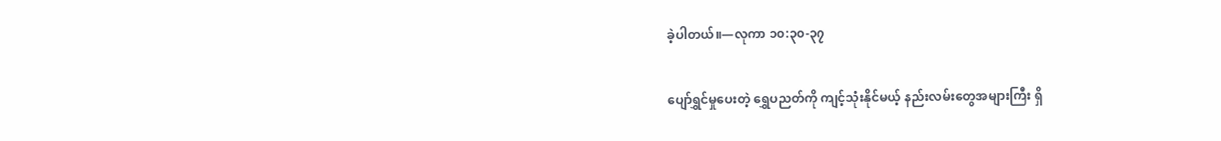ခဲ့ပါတယ်။—လုကာ ၁၀:၃၀-၃၇

ပျော်ရွှင်မှုပေးတဲ့ ရွှေပညတ်ကို ကျင့်သုံးနိုင်မယ့် နည်းလမ်းတွေအများကြီး ရှိ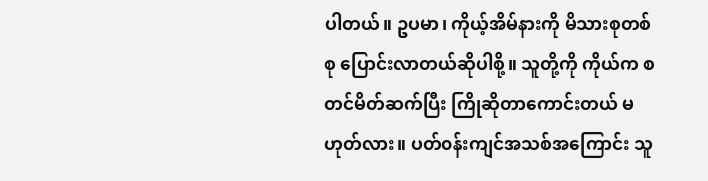ပါတယ်။ ဥပမာ၊ ကိုယ့်အိမ်နားကို မိသားစုတစ်စု ပြောင်းလာတယ်ဆိုပါစို့။ သူတို့ကို ကိုယ်က စတင်မိတ်ဆက်ပြီး ကြိုဆိုတာကောင်းတယ် မဟုတ်လား။ ပတ်၀န်းကျင်အသစ်အကြောင်း သူ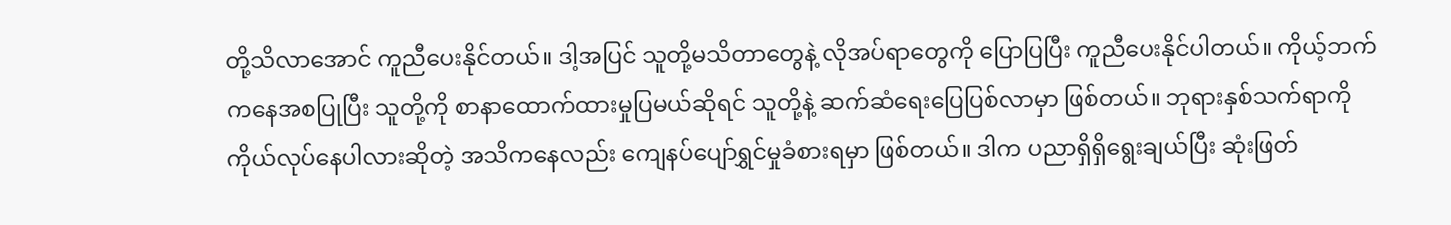တို့သိလာအောင် ကူညီပေးနိုင်တယ်။ ဒါ့အပြင် သူတို့မသိတာတွေနဲ့ လိုအပ်ရာတွေကို ပြောပြပြီး ကူညီပေးနိုင်ပါတယ်။ ကိုယ့်ဘက်ကနေအစပြုပြီး သူတို့ကို စာနာထောက်ထားမှုပြမယ်ဆိုရင် သူတို့နဲ့ ဆက်ဆံရေးပြေပြစ်လာမှာ ဖြစ်တယ်။ ဘုရားနှစ်သက်ရာကို ကိုယ်လုပ်နေပါလားဆိုတဲ့ အသိကနေလည်း ကျေနပ်ပျော်ရွှင်မှုခံစားရမှာ ဖြစ်တယ်။ ဒါက ပညာရှိရှိရွေးချယ်ပြီး ဆုံးဖြတ်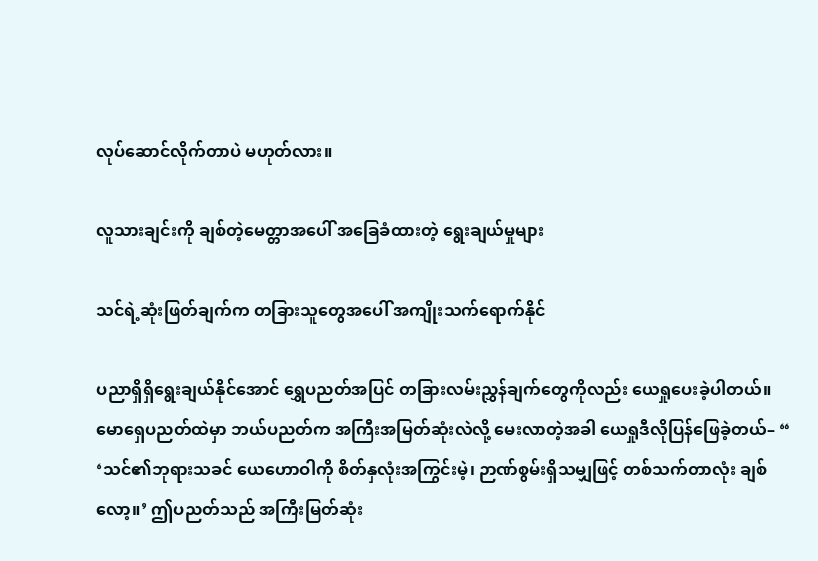လုပ်ဆောင်လိုက်တာပဲ မဟုတ်လား။

လူသားချင်းကို ချစ်တဲ့မေတ္တာအပေါ် အခြေခံထားတဲ့ ရွေးချယ်မှုများ

သင်ရဲ့ဆုံးဖြတ်ချက်က တခြားသူတွေအပေါ် အကျိုးသက်ရောက်နိုင်

ပညာရှိရှိရွေးချယ်နိုင်အောင် ရွှေပညတ်အပြင် တခြားလမ်းညွှန်ချက်တွေကိုလည်း ယေရှုပေးခဲ့ပါတယ်။ မောရှေပညတ်ထဲမှာ ဘယ်ပညတ်က အကြီးအမြတ်ဆုံးလဲလို့ မေးလာတဲ့အခါ ယေရှုဒီလိုပြန်ဖြေခဲ့တယ်– “ ‘သင်၏ဘုရားသခင် ယေဟောဝါကို စိတ်နှလုံးအကြွင်းမဲ့၊ ဉာဏ်စွမ်းရှိသမျှဖြင့် တစ်သက်တာလုံး ချစ်လော့။’ ဤပညတ်သည် အကြီးမြတ်ဆုံး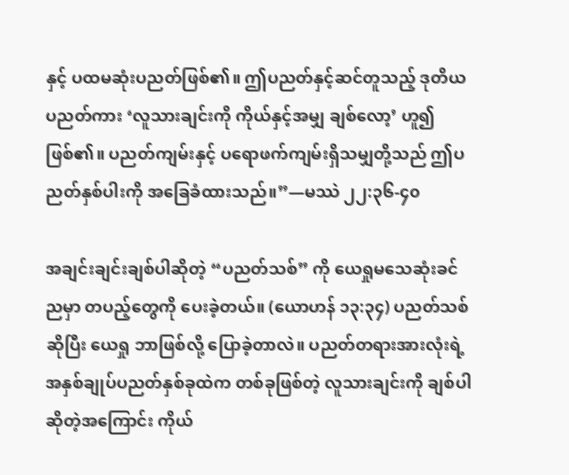နှင့် ပထမဆုံးပညတ်ဖြစ်၏။ ဤပညတ်နှင့်ဆင်တူသည့် ဒုတိယပညတ်ကား ‘လူသားချင်းကို ကိုယ်နှင့်အမျှ ချစ်လော့’ ဟူ၍ဖြစ်၏။ ပညတ်ကျမ်းနှင့် ပရောဖက်ကျမ်းရှိသမျှတို့သည် ဤပညတ်နှစ်ပါးကို အခြေခံထားသည်။”—မဿဲ ၂၂:၃၆-၄၀

အချင်းချင်းချစ်ပါဆိုတဲ့ “ပညတ်သစ်” ကို ယေရှုမသေဆုံးခင်ညမှာ တပည့်တွေကို ပေးခဲ့တယ်။ (ယောဟန် ၁၃:၃၄) ပညတ်သစ်ဆိုပြီး ယေရှု ဘာဖြစ်လို့ ပြောခဲ့တာလဲ။ ပညတ်တရားအားလုံးရဲ့ အနှစ်ချုပ်ပညတ်နှစ်ခုထဲက တစ်ခုဖြစ်တဲ့ လူသားချင်းကို ချစ်ပါဆိုတဲ့အကြောင်း ကိုယ်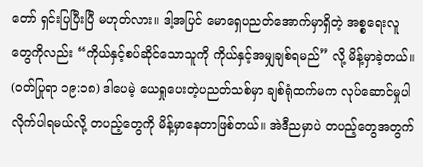တော် ရှင်းပြပြီးပြီ မဟုတ်လား။ ဒါ့အပြင် မောရှေပညတ်အောက်မှာရှိတဲ့ အစ္စရေးလူတွေကိုလည်း “ကိုယ်နှင့်စပ်ဆိုင်သောသူကို ကိုယ်နှင့်အမျှချစ်ရမည်” လို့ မိန့်မှာခဲ့တယ်။ (ဝတ်ပြုရာ ၁၉:၁၈) ဒါပေမဲ့ ယေရှုပေးတဲ့ပညတ်သစ်မှာ ချစ်ရုံထက်မက လုပ်ဆောင်မှုပါ လိုက်ပါရမယ်လို့ တပည့်တွေကို မိန့်မှာနေတာဖြစ်တယ်။ အဲဒီညမှာပဲ တပည့်တွေအတွက်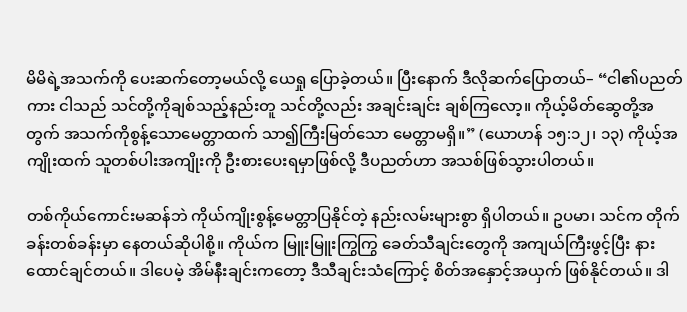မိမိရဲ့အသက်ကို ပေးဆက်တော့မယ်လို့ ယေရှု ပြောခဲ့တယ်။ ပြီးနောက် ဒီလိုဆက်ပြောတယ်– “ငါ၏ပညတ်ကား ငါသည် သင်တို့ကိုချစ်သည့်နည်းတူ သင်တို့လည်း အချင်းချင်း ချစ်ကြလော့။ ကိုယ့်မိတ်ဆွေတို့အတွက် အသက်ကိုစွန့်သောမေတ္တာထက် သာ၍ကြီးမြတ်သော မေတ္တာမရှိ။” (ယောဟန် ၁၅:၁၂၊ ၁၃) ကိုယ့်အကျိုးထက် သူတစ်ပါးအကျိုးကို ဦးစားပေးရမှာဖြစ်လို့ ဒီပညတ်ဟာ အသစ်ဖြစ်သွားပါတယ်။

တစ်ကိုယ်ကောင်းမဆန်ဘဲ ကိုယ်ကျိုးစွန့်မေတ္တာပြနိုင်တဲ့ နည်းလမ်းများစွာ ရှိပါတယ်။ ဥပမာ၊ သင်က တိုက်ခန်းတစ်ခန်းမှာ နေတယ်ဆိုပါစို့။ ကိုယ်က မြူးမြူးကြွကြွ ခေတ်သီချင်းတွေကို အကျယ်ကြီးဖွင့်ပြီး နားထောင်ချင်တယ်။ ဒါပေမဲ့ အိမ်နီးချင်းကတော့ ဒီသီချင်းသံကြောင့် စိတ်အနှောင့်အယှက် ဖြစ်နိုင်တယ်။ ဒါ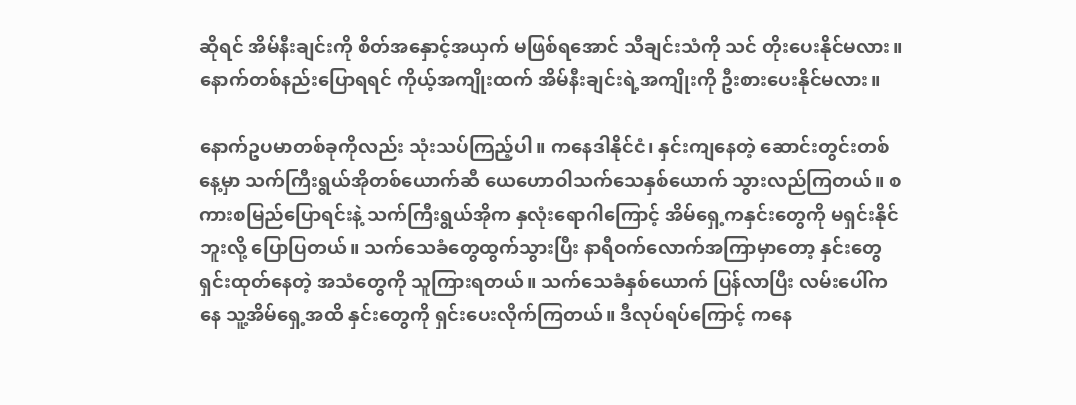ဆိုရင် အိမ်နီးချင်းကို စိတ်အနှောင့်အယှက် မဖြစ်ရအောင် သီချင်းသံကို သင် တိုးပေးနိုင်မလား။ နောက်တစ်နည်းပြောရရင် ကိုယ့်အကျိုးထက် အိမ်နီးချင်းရဲ့အကျိုးကို ဦးစားပေးနိုင်မလား။

နောက်ဥပမာတစ်ခုကိုလည်း သုံးသပ်ကြည့်ပါ။ ကနေဒါနိုင်ငံ၊ နှင်းကျနေတဲ့ ဆောင်းတွင်းတစ်နေ့မှာ သက်ကြီးရွယ်အိုတစ်ယောက်ဆီ ယေဟောဝါသက်သေနှစ်ယောက် သွားလည်ကြတယ်။ စကားစမြည်ပြောရင်းနဲ့ သက်ကြီးရွယ်အိုက နှလုံးရောဂါကြောင့် အိမ်ရှေ့ကနှင်းတွေကို မရှင်းနိုင်ဘူးလို့ ပြောပြတယ်။ သက်သေခံတွေထွက်သွားပြီး နာရီဝက်လောက်အကြာမှာတော့ နှင်းတွေ ရှင်းထုတ်နေတဲ့ အသံတွေကို သူကြားရတယ်။ သက်သေခံနှစ်ယောက် ပြန်လာပြီး လမ်းပေါ်ကနေ သူ့အိမ်ရှေ့အထိ နှင်းတွေကို ရှင်းပေးလိုက်ကြတယ်။ ဒီလုပ်ရပ်ကြောင့် ကနေ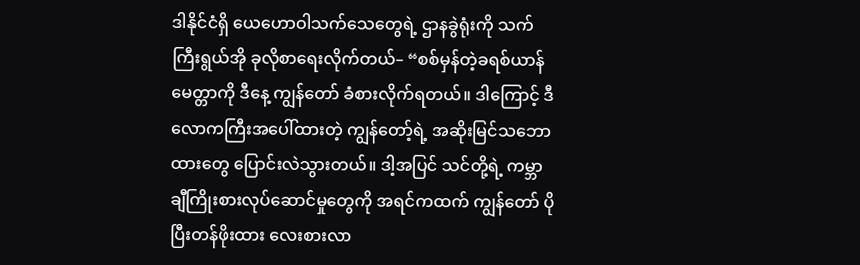ဒါနိုင်ငံရှိ ယေဟောဝါသက်သေတွေရဲ့ ဌာနခွဲရုံးကို သက်ကြီးရွယ်အို ခုလိုစာရေးလိုက်တယ်– “စစ်မှန်တဲ့ခရစ်ယာန်မေတ္တာကို ဒီနေ့ ကျွန်တော် ခံစားလိုက်ရတယ်။ ဒါကြောင့် ဒီလောကကြီးအပေါ်ထားတဲ့ ကျွန်တော့်ရဲ့ အဆိုးမြင်သဘောထားတွေ ပြောင်းလဲသွားတယ်။ ဒါ့အပြင် သင်တို့ရဲ့ ကမ္ဘာချီကြိုးစားလုပ်ဆောင်မှုတွေကို အရင်ကထက် ကျွန်တော် ပိုပြီးတန်ဖိုးထား လေးစားလာ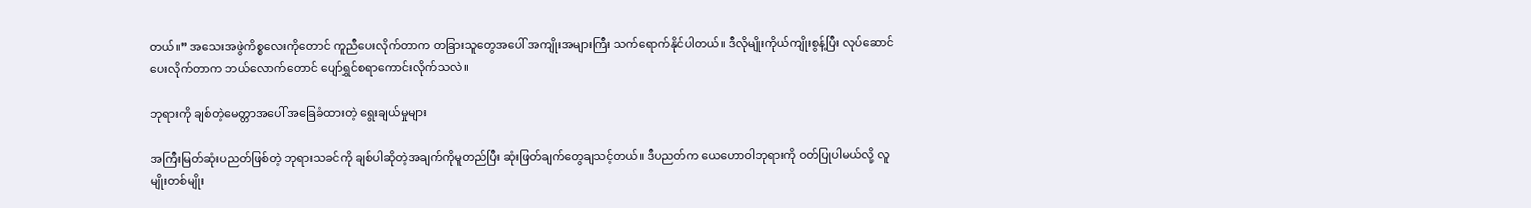တယ်။” အသေးအဖွဲကိစ္စလေးကိုတောင် ကူညီပေးလိုက်တာက တခြားသူတွေအပေါ် အကျိုးအများကြီး သက်ရောက်နိုင်ပါတယ်။ ဒီလိုမျိုးကိုယ်ကျိုးစွန့်ပြီး လုပ်ဆောင်ပေးလိုက်တာက ဘယ်လောက်တောင် ပျော်ရွှင်စရာကောင်းလိုက်သလဲ။

ဘုရားကို ချစ်တဲ့မေတ္တာအပေါ် အခြေခံထားတဲ့ ရွေးချယ်မှုများ

အကြီးမြတ်ဆုံးပညတ်ဖြစ်တဲ့ ဘုရားသခင်ကို ချစ်ပါဆိုတဲ့အချက်ကိုမူတည်ပြီး ဆုံးဖြတ်ချက်တွေချသင့်တယ်။ ဒီပညတ်က ယေဟောဝါဘုရားကို ဝတ်ပြုပါမယ်လို့ လူမျိုးတစ်မျိုး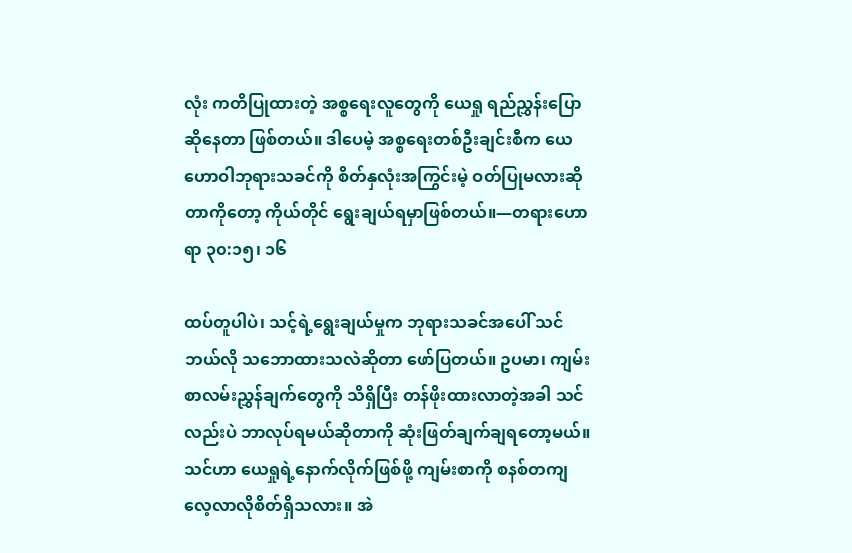လုံး ကတိပြုထားတဲ့ အစ္စရေးလူတွေကို ယေရှု ရည်ညွှန်းပြောဆိုနေတာ ဖြစ်တယ်။ ဒါပေမဲ့ အစ္စရေးတစ်ဦးချင်းစီက ယေဟောဝါဘုရားသခင်ကို စိတ်နှလုံးအကြွင်းမဲ့ ဝတ်ပြုမလားဆိုတာကိုတော့ ကိုယ်တိုင် ရွေးချယ်ရမှာဖြစ်တယ်။—တရားဟောရာ ၃၀:၁၅၊ ၁၆

ထပ်တူပါပဲ၊ သင့်ရဲ့ရွေးချယ်မှုက ဘုရားသခင်အပေါ် သင်ဘယ်လို သဘောထားသလဲဆိုတာ ဖော်ပြတယ်။ ဥပမာ၊ ကျမ်းစာလမ်းညွှန်ချက်တွေကို သိရှိပြီး တန်ဖိုးထားလာတဲ့အခါ သင်လည်းပဲ ဘာလုပ်ရမယ်ဆိုတာကို ဆုံးဖြတ်ချက်ချရတော့မယ်။ သင်ဟာ ယေရှုရဲ့နောက်လိုက်ဖြစ်ဖို့ ကျမ်းစာကို စနစ်တကျ လေ့လာလိုစိတ်ရှိသလား။ အဲ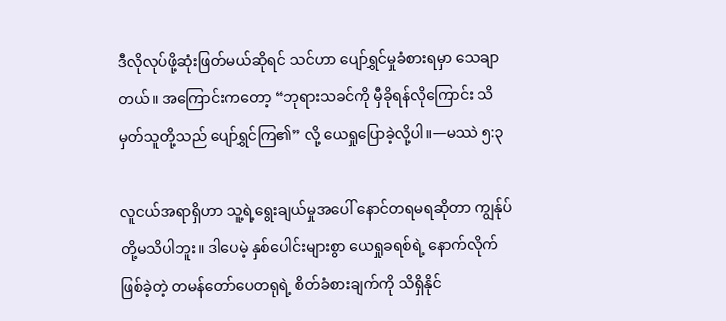ဒီလိုလုပ်ဖို့ဆုံးဖြတ်မယ်ဆိုရင် သင်ဟာ ပျော်ရွှင်မှုခံစားရမှာ သေချာတယ်။ အကြောင်းကတော့ “ဘုရားသခင်ကို မှီခိုရန်လိုကြောင်း သိမှတ်သူတို့သည် ပျော်ရွှင်ကြ၏” လို့ ယေရှုပြောခဲ့လို့ပါ။—မဿဲ ၅:၃

လူငယ်အရာရှိဟာ သူ့ရဲ့ရွေးချယ်မှုအပေါ် နောင်တရမရဆိုတာ ကျွန်ုပ်တို့မသိပါဘူး။ ဒါပေမဲ့ နှစ်ပေါင်းများစွာ ယေရှုခရစ်ရဲ့ နောက်လိုက်ဖြစ်ခဲ့တဲ့ တမန်တော်ပေတရုရဲ့ စိတ်ခံစားချက်ကို သိရှိနိုင်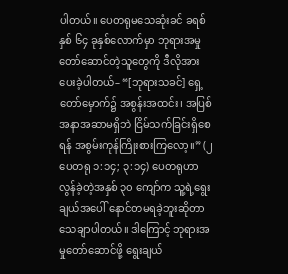ပါတယ်။ ပေတရုမသေဆုံးခင် ခရစ်နှစ် ၆၄ ခုနှစ်လောက်မှာ ဘုရားအမှုတော်ဆောင်တဲ့သူတွေကို ဒီလိုအားပေးခဲ့ပါတယ်– “[ဘုရားသခင်] ရှေ့တော်မှောက်၌ အစွန်းအထင်း၊ အပြစ်အနာအဆာမရှိဘဲ ငြိမ်သက်ခြင်းရှိစေရန် အစွမ်းကုန်ကြိုးစားကြလော့။” (၂ ပေတရု ၁:၁၄; ၃:၁၄) ပေတရုဟာ လွန်ခဲ့တဲ့အနှစ် ၃၀ ကျော်က သူ့ရဲ့ရွေးချယ်အပေါ် နောင်တမရခဲ့ဘူးဆိုတာ သေချာပါတယ်။ ဒါကြောင့် ဘုရားအမှုတော်ဆောင်ဖို့ ရွေးချယ်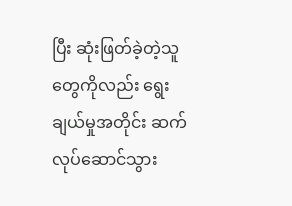ပြီး ဆုံးဖြတ်ခဲ့တဲ့သူတွေကိုလည်း ရွေးချယ်မှုအတိုင်း ဆက်လုပ်ဆောင်သွား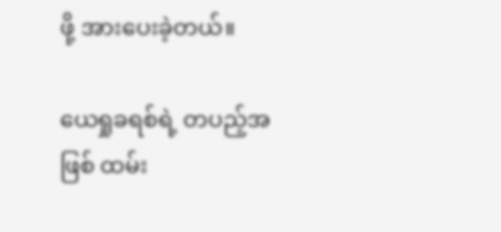ဖို့ အားပေးခဲ့တယ်။

ယေရှုခရစ်ရဲ့ တပည့်အဖြစ် ထမ်း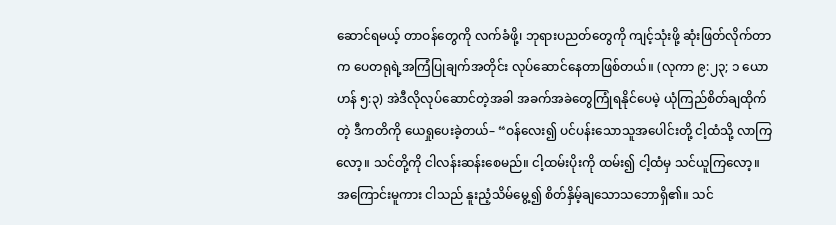ဆောင်ရမယ့် တာဝန်တွေကို လက်ခံဖို့၊ ဘုရားပညတ်တွေကို ကျင့်သုံးဖို့ ဆုံးဖြတ်လိုက်တာက ပေတရုရဲ့အကြံပြုချက်အတိုင်း လုပ်ဆောင်နေတာဖြစ်တယ်။ (လုကာ ၉:၂၃; ၁ ယောဟန် ၅:၃) အဲဒီလိုလုပ်ဆောင်တဲ့အခါ အခက်အခဲတွေကြုံရနိုင်ပေမဲ့ ယုံကြည်စိတ်ချထိုက်တဲ့ ဒီကတိကို ယေရှုပေးခဲ့တယ်– “ဝန်လေး၍ ပင်ပန်းသောသူအပေါင်းတို့ ငါ့ထံသို့ လာကြလော့။ သင်တို့ကို ငါလန်းဆန်းစေမည်။ ငါ့ထမ်းပိုးကို ထမ်း၍ ငါ့ထံမှ သင်ယူကြလော့။ အကြောင်းမူကား ငါသည် နူးညံ့သိမ်မွေ့၍ စိတ်နှိမ့်ချသောသဘောရှိ၏။ သင်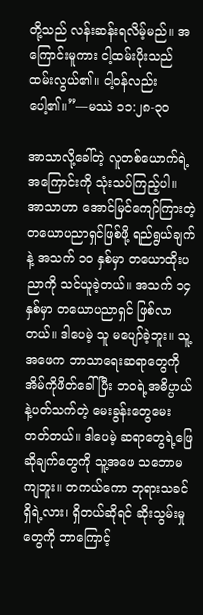တို့သည် လန်းဆန်းရလိမ့်မည်။ အကြောင်းမူကား ငါ့ထမ်းပိုးသည် ထမ်းလွယ်၏။ ငါ့ဝန်လည်း ပေါ့၏။”—မဿဲ ၁၁:၂၈-၃၀

အာသာလို့ခေါ်တဲ့ လူတစ်ယောက်ရဲ့ အကြောင်းကို သုံးသပ်ကြည့်ပါ။ အာသာဟာ အောင်မြင်ကျော်ကြားတဲ့ တယောပညာရှင်ဖြစ်ဖို့ ရည်ရွယ်ချက်နဲ့ အသက် ၁၀ နှစ်မှာ တယောထိုးပညာကို သင်ယူခဲ့တယ်။ အသက် ၁၄ နှစ်မှာ တယောပညာရှင် ဖြစ်လာတယ်။ ဒါပေမဲ့ သူ မပျော်ခဲ့ဘူး။ သူ့အဖေက ဘာသာရေးဆရာတွေကို အိမ်ကိုဖိတ်ခေါ်ပြီး ဘဝရဲ့အဓိပ္ပာယ်နဲ့ပတ်သက်တဲ့ မေးခွန်းတွေမေးတတ်တယ်။ ဒါပေမဲ့ ဆရာတွေရဲ့ဖြေဆိုချက်တွေကို သူ့အဖေ သဘောမကျဘူး။ တကယ်ကော ဘုရားသခင် ရှိရဲ့လား၊ ရှိတယ်ဆိုရင် ဆိုးသွမ်းမှုတွေကို ဘာကြောင့်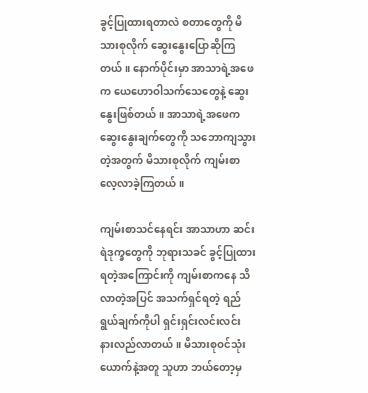ခွင့်ပြုထားရတာလဲ စတာတွေကို မိသားစုလိုက် ဆွေးနွေးပြောဆိုကြတယ်။ နောက်ပိုင်းမှာ အာသာရဲ့အဖေက ယေဟောဝါသက်သေတွေနဲ့ ဆွေးနွေးဖြစ်တယ်။ အာသာရဲ့အဖေက ဆွေးနွေးချက်တွေကို သဘောကျသွားတဲ့အတွက် မိသားစုလိုက် ကျမ်းစာလေ့လာခဲ့ကြတယ်။

ကျမ်းစာသင်နေရင်း အာသာဟာ ဆင်းရဲဒုက္ခတွေကို ဘုရားသခင် ခွင့်ပြုထားရတဲ့အကြောင်းကို ကျမ်းစာကနေ သိလာတဲ့အပြင် အသက်ရှင်ရတဲ့ ရည်ရွယ်ချက်ကိုပါ ရှင်းရှင်းလင်းလင်း နားလည်လာတယ်။ မိသားစုဝင်သုံးယောက်နဲ့အတူ သူဟာ ဘယ်တော့မှ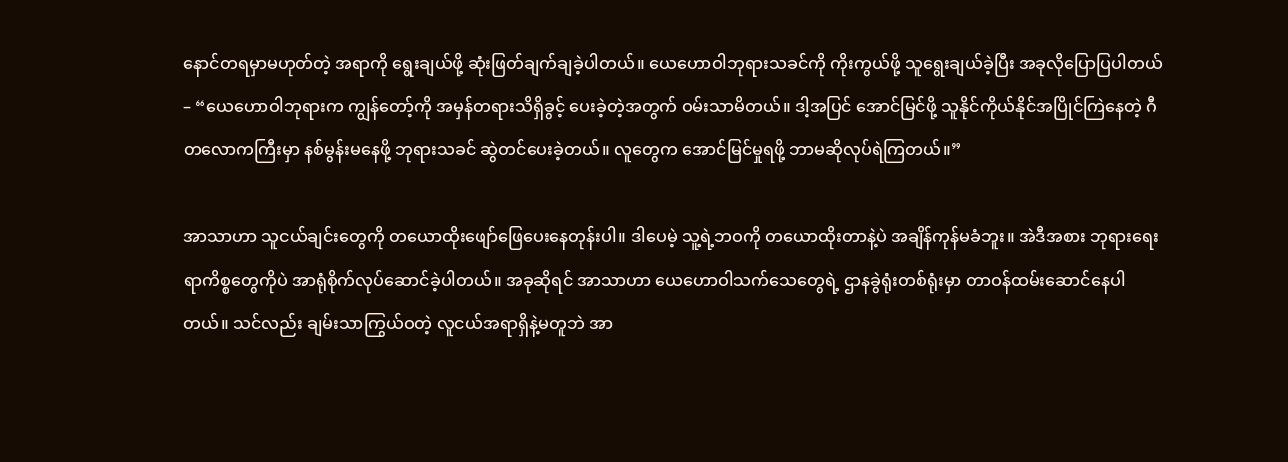နောင်တရမှာမဟုတ်တဲ့ အရာကို ရွေးချယ်ဖို့ ဆုံးဖြတ်ချက်ချခဲ့ပါတယ်။ ယေဟောဝါဘုရားသခင်ကို ကိုးကွယ်ဖို့ သူရွေးချယ်ခဲ့ပြီး အခုလိုပြောပြပါတယ်– “ယေဟောဝါဘုရားက ကျွန်တော့်ကို အမှန်တရားသိရှိခွင့် ပေးခဲ့တဲ့အတွက် ဝမ်းသာမိတယ်။ ဒါ့အပြင် အောင်မြင်ဖို့ သူနိုင်ကိုယ်နိုင်အပြိုင်ကြဲနေတဲ့ ဂီတလောကကြီးမှာ နစ်မွန်းမနေဖို့ ဘုရားသခင် ဆွဲတင်ပေးခဲ့တယ်။ လူတွေက အောင်မြင်မှုရဖို့ ဘာမဆိုလုပ်ရဲကြတယ်။”

အာသာဟာ သူငယ်ချင်းတွေကို တယောထိုးဖျော်ဖြေပေးနေတုန်းပါ။ ဒါပေမဲ့ သူ့ရဲ့ဘဝကို တယောထိုးတာနဲ့ပဲ အချိန်ကုန်မခံဘူး။ အဲဒီအစား ဘုရားရေးရာကိစ္စတွေကိုပဲ အာရုံစိုက်လုပ်ဆောင်ခဲ့ပါတယ်။ အခုဆိုရင် အာသာဟာ ယေဟောဝါသက်သေတွေရဲ့ ဌာနခွဲရုံးတစ်ရုံးမှာ တာဝန်ထမ်းဆောင်နေပါတယ်။ သင်လည်း ချမ်းသာကြွယ်ဝတဲ့ လူငယ်အရာရှိနဲ့မတူဘဲ အာ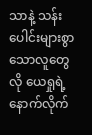သာနဲ့ သန်းပေါင်းများစွာသောလူတွေလို ယေရှုရဲ့နောက်လိုက်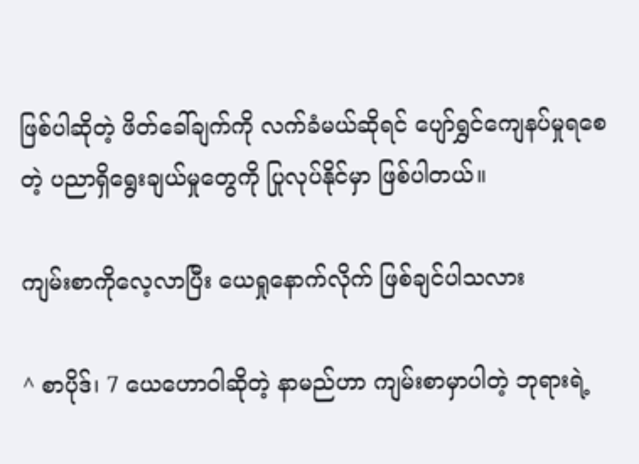ဖြစ်ပါဆိုတဲ့ ဖိတ်ခေါ်ချက်ကို လက်ခံမယ်ဆိုရင် ပျော်ရွှင်ကျေနပ်မှုရစေတဲ့ ပညာရှိရွေးချယ်မှုတွေကို ပြုလုပ်နိုင်မှာ ဖြစ်ပါတယ်။

ကျမ်းစာကိုလေ့လာပြီး ယေရှုနောက်လိုက် ဖြစ်ချင်ပါသလား

^ စာပိုဒ်၊ 7 ယေဟောဝါဆိုတဲ့ နာမည်ဟာ ကျမ်းစာမှာပါတဲ့ ဘုရားရဲ့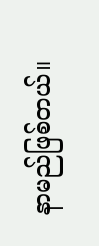နာမည်ဖြစ်တယ်။